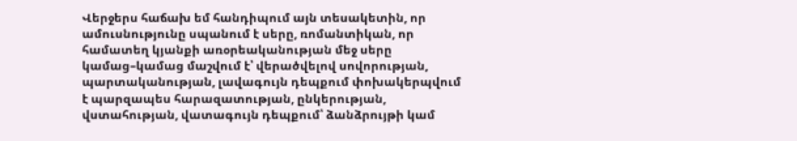Վերջերս հաճախ եմ հանդիպում այն տեսակետին, որ ամուսնությունը սպանում է սերը, ռոմանտիկան, որ համատեղ կյանքի առօրեականության մեջ սերը կամաց–կամաց մաշվում է՝ վերածվելով սովորության, պարտականության, լավագույն դեպքում փոխակերպվում է պարզապես հարազատության, ընկերության, վստահության, վատագույն դեպքում՝ ձանձրույթի կամ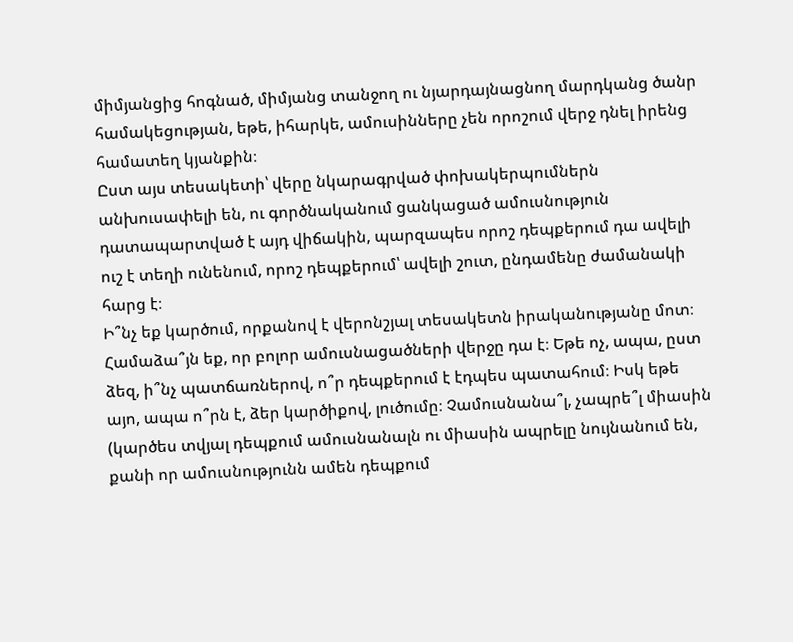միմյանցից հոգնած, միմյանց տանջող ու նյարդայնացնող մարդկանց ծանր համակեցության, եթե, իհարկե, ամուսինները չեն որոշում վերջ դնել իրենց համատեղ կյանքին։
Ըստ այս տեսակետի՝ վերը նկարագրված փոխակերպումներն անխուսափելի են, ու գործնականում ցանկացած ամուսնություն դատապարտված է այդ վիճակին, պարզապես որոշ դեպքերում դա ավելի ուշ է տեղի ունենում, որոշ դեպքերում՝ ավելի շուտ, ընդամենը ժամանակի հարց է։
Ի՞նչ եք կարծում, որքանով է վերոնշյալ տեսակետն իրականությանը մոտ։ Համաձա՞յն եք, որ բոլոր ամուսնացածների վերջը դա է։ Եթե ոչ, ապա, ըստ ձեզ, ի՞նչ պատճառներով, ո՞ր դեպքերում է էդպես պատահում։ Իսկ եթե այո, ապա ո՞րն է, ձեր կարծիքով, լուծումը։ Չամուսնանա՞լ, չապրե՞լ միասին (կարծես տվյալ դեպքում ամուսնանալն ու միասին ապրելը նույնանում են, քանի որ ամուսնությունն ամեն դեպքում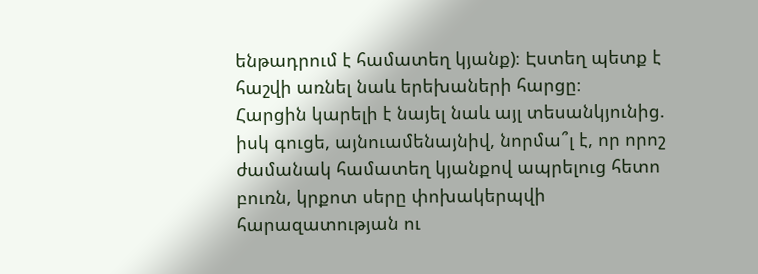ենթադրում է համատեղ կյանք)։ Էստեղ պետք է հաշվի առնել նաև երեխաների հարցը։
Հարցին կարելի է նայել նաև այլ տեսանկյունից. իսկ գուցե, այնուամենայնիվ, նորմա՞լ է, որ որոշ ժամանակ համատեղ կյանքով ապրելուց հետո բուռն, կրքոտ սերը փոխակերպվի հարազատության ու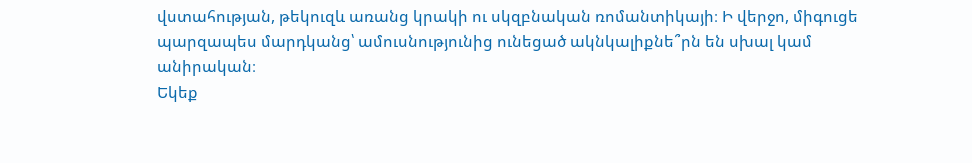վստահության, թեկուզև առանց կրակի ու սկզբնական ռոմանտիկայի։ Ի վերջո, միգուցե պարզապես մարդկանց՝ ամուսնությունից ունեցած ակնկալիքնե՞րն են սխալ կամ անիրական։
Եկեք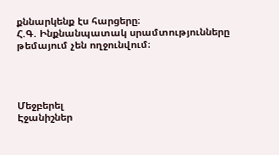քննարկենք էս հարցերը։
Հ.Գ. Ինքնանպատակ սրամտությունները թեմայում չեն ողջունվում։




Մեջբերել
Էջանիշներ